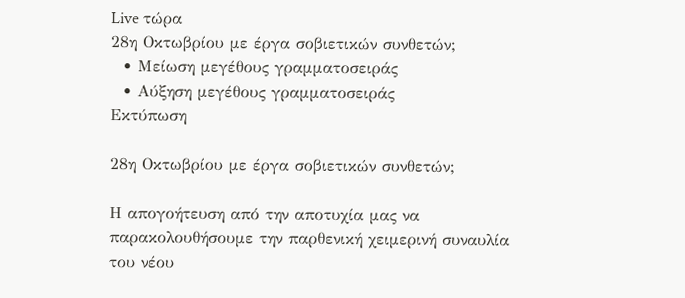Live τώρα
28η Οκτωβρίου με έργα σοβιετικών συνθετών;
  • Μείωση μεγέθους γραμματοσειράς
  • Αύξηση μεγέθους γραμματοσειράς
Εκτύπωση

28η Οκτωβρίου με έργα σοβιετικών συνθετών;

Η απογοήτευση από την αποτυχία μας να παρακολουθήσουμε την παρθενική χειμερινή συναυλία του νέου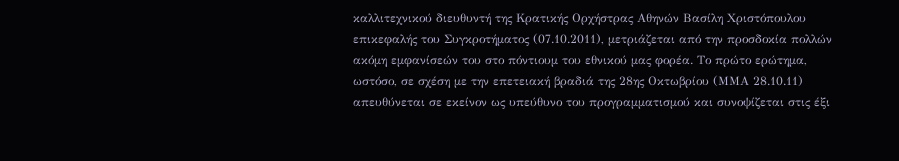καλλιτεχνικού διευθυντή της Κρατικής Ορχήστρας Αθηνών Βασίλη Χριστόπουλου επικεφαλής του Συγκροτήματος (07.10.2011), μετριάζεται από την προσδοκία πολλών ακόμη εμφανίσεών του στο πόντιουμ του εθνικού μας φορέα. Το πρώτο ερώτημα, ωστόσο, σε σχέση με την επετειακή βραδιά της 28ης Οκτωβρίου (ΜΜΑ 28.10.11) απευθύνεται σε εκείνον ως υπεύθυνο του προγραμματισμού και συνοψίζεται στις έξι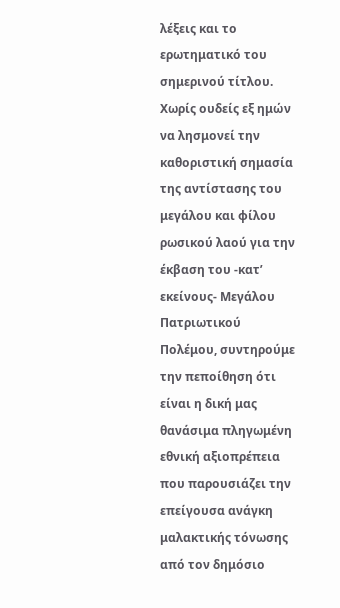λέξεις και το ερωτηματικό του σημερινού τίτλου. Χωρίς ουδείς εξ ημών να λησμονεί την καθοριστική σημασία της αντίστασης του μεγάλου και φίλου ρωσικού λαού για την έκβαση του -κατ’ εκείνους- Μεγάλου Πατριωτικού Πολέμου, συντηρούμε την πεποίθηση ότι είναι η δική μας θανάσιμα πληγωμένη εθνική αξιοπρέπεια που παρουσιάζει την επείγουσα ανάγκη μαλακτικής τόνωσης από τον δημόσιο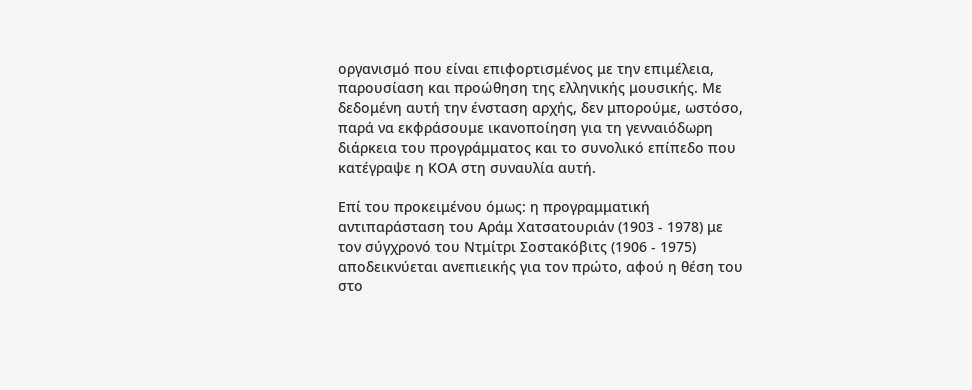οργανισμό που είναι επιφορτισμένος με την επιμέλεια, παρουσίαση και προώθηση της ελληνικής μουσικής. Με δεδομένη αυτή την ένσταση αρχής, δεν μπορούμε, ωστόσο, παρά να εκφράσουμε ικανοποίηση για τη γενναιόδωρη διάρκεια του προγράμματος και το συνολικό επίπεδο που κατέγραψε η ΚΟΑ στη συναυλία αυτή.

Επί του προκειμένου όμως: η προγραμματική αντιπαράσταση του Αράμ Χατσατουριάν (1903 - 1978) με τον σύγχρονό του Ντμίτρι Σοστακόβιτς (1906 - 1975) αποδεικνύεται ανεπιεικής για τον πρώτο, αφού η θέση του στο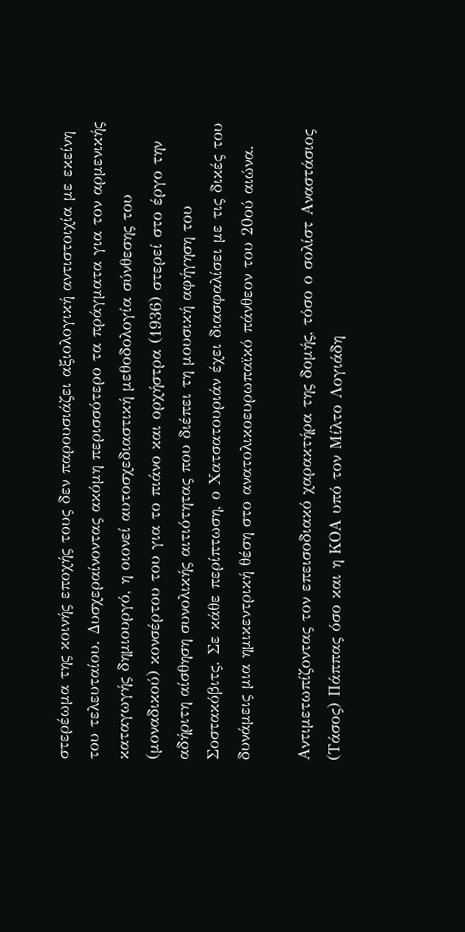στερέωμα της κοινής εποχής τους δεν παρουσιάζει αξιολογική αντιστοιχία με εκείνη του τελευταίου. Δυσχεραίνοντας ακόμη περισσότερο τα πράγματα για τον αρμενικής καταγωγής δημιουργό, η οιονεί αυτοσχεδιαστική μεθοδολογία σύνθεσης του (μοναδικού) κονσέρτου του για το πιάνο και ορχήστρα (1936) στερεί στο έργο την αδήριτη αίσθηση συνολικής αιτιότητας που διέπει τη μουσική αφήγηση του Σοστακόβιτς. Σε κάθε περίπτωση, ο Χατσατουριάν έχει διασφαλίσει με τις δικές του δυνάμεις μια ημικεντρική θέση στο ανατολικοευρωπαϊκό πάνθεον του 20ού αιώνα.

Αντιμετωπίζοντας τον επεισοδιακό χαρακτήρα της δομής, τόσο ο σολίστ Αναστάσιος (Τάσος) Πάππας όσο και η ΚΟΑ υπό τον Μίλτο Λογιάδη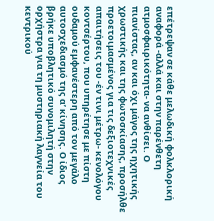επέτρεψαν σε κάθε μελωδική φολκλορική αναφορά -αλλά και στην παρένθετη ατμοσφαιρικότητα- να ανθίσει. Ο πιανίστας, αν και όχι μάγος της ηχητικής χρωστικής και της φωτοσκίασης, προσήλθε προετοιμασμένος για τις δεξιοτεχνικές απαιτήσεις του -έν τινι μέτρω- κενολόγου κοντσέρτου, που υπηρέτησε με πίστη ουδαμού εμφανέστερη από τον μεγάλο αυτοσχεδιασμό της α’ κίνησης. Ο ίδιος βρήκε υποβλητικό συνομιλητή στην ορχήστρα για τη μυστηριακή λαγνεία του κεντρικού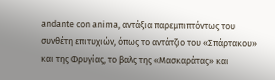andante con anima, αντάξια παρεμπιπτόντως του συνθέτη επιτυχιών, όπως το αντάτζιο του «Σπάρτακου» και της Φρυγίας, το βαλς της «Μασκαράτας» και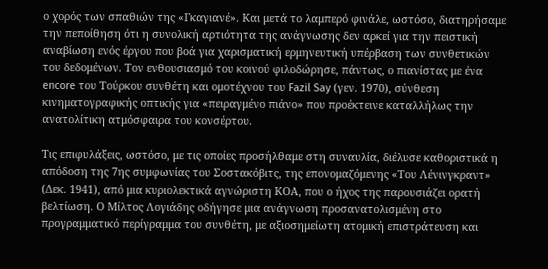ο χορός των σπαθιών της «Γκαγιανέ». Και μετά το λαμπερό φινάλε, ωστόσο, διατηρήσαμε την πεποίθηση ότι η συνολική αρτιότητα της ανάγνωσης δεν αρκεί για την πειστική αναβίωση ενός έργου που βοά για χαρισματική ερμηνευτική υπέρβαση των συνθετικών του δεδομένων. Τον ενθουσιασμό του κοινού φιλοδώρησε, πάντως, ο πιανίστας με ένα encore του Τούρκου συνθέτη και ομοτέχνου του Fazil Say (γεν. 1970), σύνθεση κινηματογραφικής οπτικής για «πειραγμένο πιάνο» που προέκτεινε καταλλήλως την ανατολίτικη ατμόσφαιρα του κονσέρτου.

Τις επιφυλάξεις, ωστόσο, με τις οποίες προσήλθαμε στη συναυλία, διέλυσε καθοριστικά η απόδοση της 7ης συμφωνίας του Σοστακόβιτς, της επονομαζόμενης «Του Λένινγκραντ» (Δεκ. 1941), από μια κυριολεκτικά αγνώριστη ΚΟΑ, που ο ήχος της παρουσιάζει ορατή βελτίωση. Ο Μίλτος Λογιάδης οδήγησε μια ανάγνωση προσανατολισμένη στο προγραμματικό περίγραμμα του συνθέτη, με αξιοσημείωτη ατομική επιστράτευση και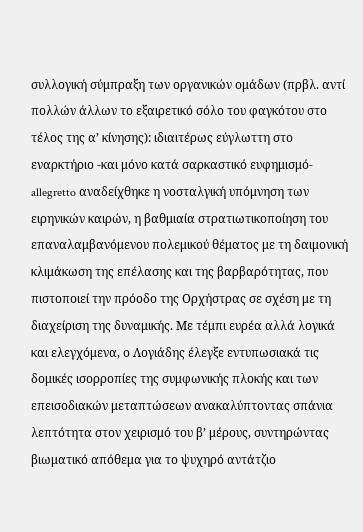συλλογική σύμπραξη των οργανικών ομάδων (πρβλ. αντί πολλών άλλων το εξαιρετικό σόλο του φαγκότου στο τέλος της α’ κίνησης): ιδιαιτέρως εύγλωττη στο εναρκτήριο -και μόνο κατά σαρκαστικό ευφημισμό- allegretto αναδείχθηκε η νοσταλγική υπόμνηση των ειρηνικών καιρών, η βαθμιαία στρατιωτικοποίηση του επαναλαμβανόμενου πολεμικού θέματος με τη δαιμονική κλιμάκωση της επέλασης και της βαρβαρότητας, που πιστοποιεί την πρόοδο της Ορχήστρας σε σχέση με τη διαχείριση της δυναμικής. Με τέμπι ευρέα αλλά λογικά και ελεγχόμενα, ο Λογιάδης έλεγξε εντυπωσιακά τις δομικές ισορροπίες της συμφωνικής πλοκής και των επεισοδιακών μεταπτώσεων ανακαλύπτοντας σπάνια λεπτότητα στον χειρισμό του β’ μέρους, συντηρώντας βιωματικό απόθεμα για το ψυχηρό αντάτζιο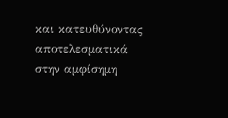και κατευθύνοντας αποτελεσματικά στην αμφίσημη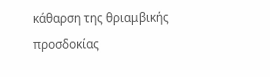κάθαρση της θριαμβικής προσδοκίας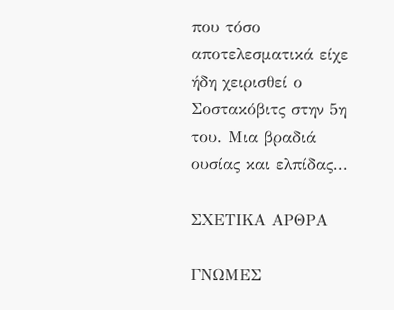που τόσο αποτελεσματικά είχε ήδη χειρισθεί ο Σοστακόβιτς στην 5η του. Μια βραδιά ουσίας και ελπίδας...

ΣΧΕΤΙΚΑ ΑΡΘΡΑ

ΓΝΩΜΕΣ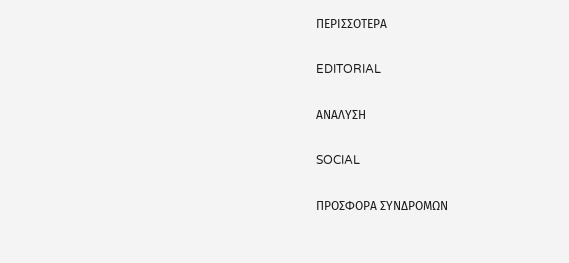ΠΕΡΙΣΣΟΤΕΡΑ

EDITORIAL

ΑΝΑΛΥΣΗ

SOCIAL

ΠΡΟΣΦΟΡΑ ΣΥΝΔΡΟΜΩΝ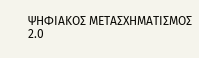ΨΗΦΙΑΚΟΣ ΜΕΤΑΣΧΗΜΑΤΙΣΜΟΣ 2.0